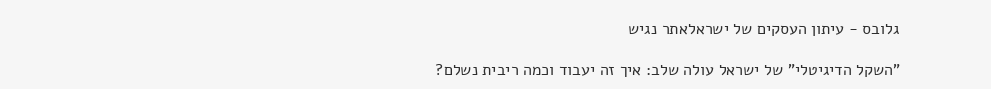גלובס - עיתון העסקים של ישראלאתר נגיש

"השקל הדיגיטלי" של ישראל עולה שלב: איך זה יעבוד וכמה ריבית נשלם?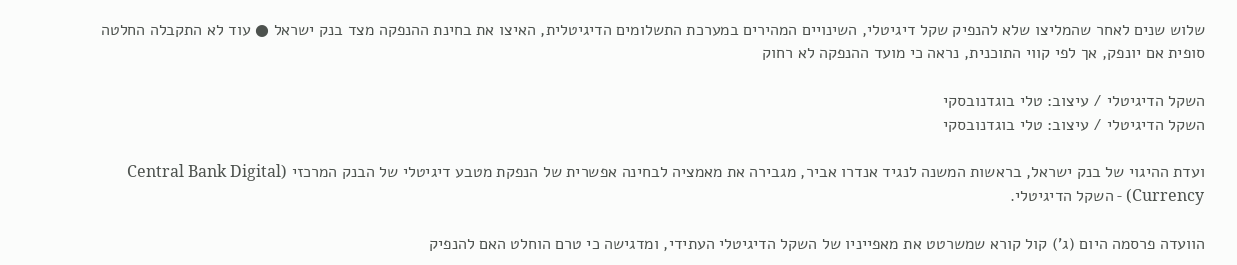שלוש שנים לאחר שהמליצו שלא להנפיק שקל דיגיטלי, השינויים המהירים במערכת התשלומים הדיגיטלית, האיצו את בחינת ההנפקה מצד בנק ישראל ● עוד לא התקבלה החלטה סופית אם יונפק, אך לפי קווי התוכנית, נראה כי מועד ההנפקה לא רחוק

השקל הדיגיטלי / עיצוב: טלי בוגדנובסקי
השקל הדיגיטלי / עיצוב: טלי בוגדנובסקי

ועדת ההיגוי של בנק ישראל, בראשות המשנה לנגיד אנדרו אביר, מגבירה את מאמציה לבחינה אפשרית של הנפקת מטבע דיגיטלי של הבנק המרכזי (Central Bank Digital Currency) - השקל הדיגיטלי.

הוועדה פרסמה היום (ג') קול קורא שמשרטט את מאפייניו של השקל הדיגיטלי העתידי, ומדגישה כי טרם הוחלט האם להנפיק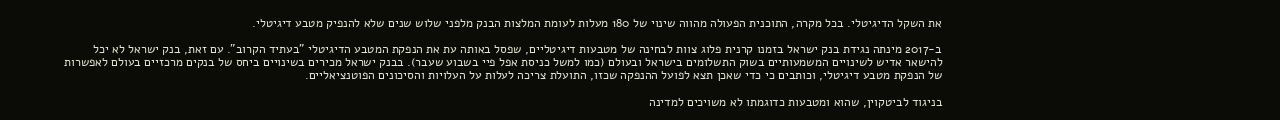את השקל הדיגיטלי. בכל מקרה, התוכנית הפעולה מהווה שינוי של 180 מעלות לעומת המלצות הבנק מלפני שלוש שנים שלא להנפיק מטבע דיגיטלי.

ב-2017 מינתה נגידת בנק ישראל בזמנו קרנית פלוג צוות לבחינה של מטבעות דיגיטליים, שפסל באותה עת את הנפקת המטבע הדיגיטלי "בעתיד הקרוב". עם זאת, בנק ישראל לא יכל להישאר אדיש לשינויים המשמעותיים בשוק התשלומים בישראל ובעולם (כמו למשל כניסת אפל פיי בשבוע שעבר). בבנק ישראל מכירים בשינויים ביחס של בנקים מרכזיים בעולם לאפשרות של הנפקת מטבע דיגיטלי, וכותבים כי כדי שאכן תצא לפועל ההנפקה שכזו, התועלת צריכה לעלות על העלויות והסיכונים הפוטנציאליים.

בניגוד לביטקוין, שהוא ומטבעות כדוגמתו לא משויכים למדינה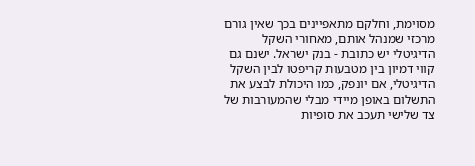מסוימת, וחלקם מתאפיינים בכך שאין גורם מרכזי שמנהל אותם, מאחורי השקל הדיגיטלי יש כתובת - בנק ישראל. ישנם גם קווי דמיון בין מטבעות קריפטו לבין השקל הדיגיטלי, אם יונפק, כמו היכולת לבצע את התשלום באופן מיידי מבלי שהמעורבות של צד שלישי תעכב את סופיות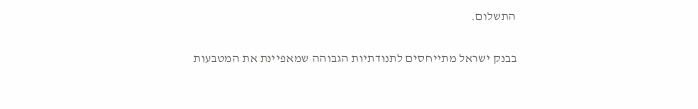התשלום.

בבנק ישראל מתייחסים לתנודתיות הגבוהה שמאפיינת את המטבעות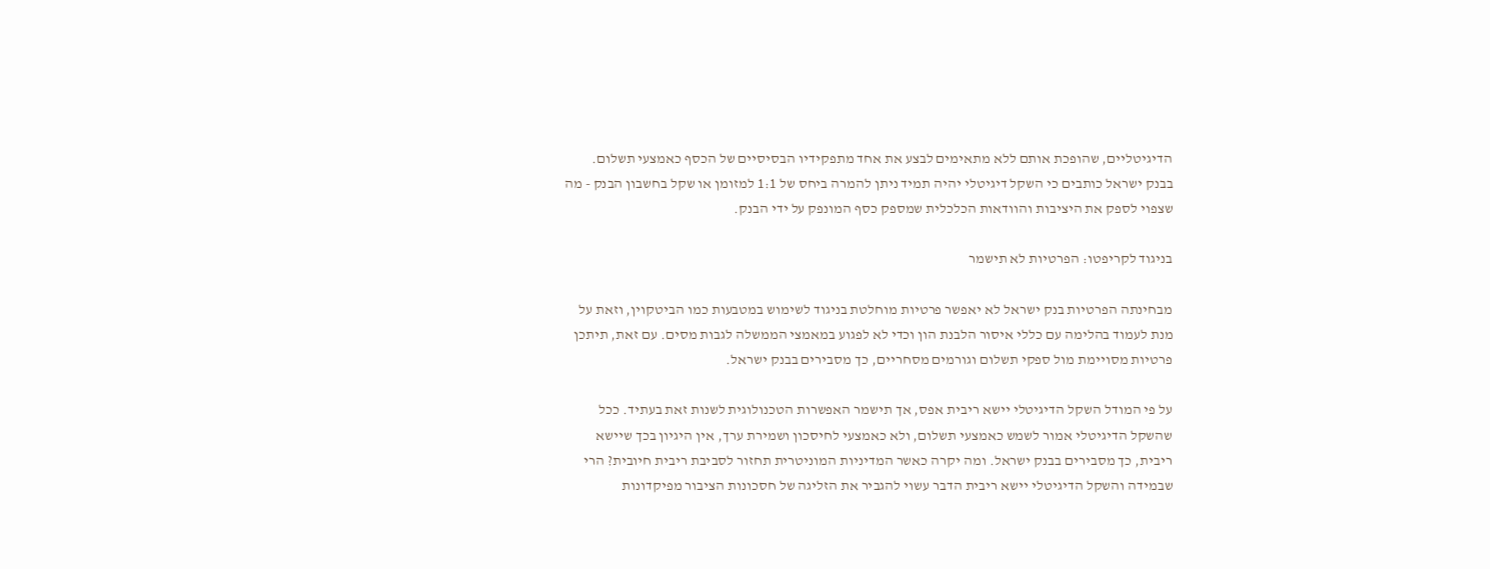הדיגיטליים, שהופכת אותם ללא מתאימים לבצע את אחד מתפקידיו הבסיסיים של הכסף כאמצעי תשלום. בבנק ישראל כותבים כי השקל דיגיטלי יהיה תמיד ניתן להמרה ביחס של 1:1 למזומן או שקל בחשבון הבנק - מה שצפוי לספק את היציבות והוודאות הכלכלית שמספק כסף המונפק על ידי הבנק.

בניגוד לקריפטו: הפרטיות לא תישמר

מבחינתה הפרטיות בנק ישראל לא יאפשר פרטיות מוחלטת בניגוד לשימוש במטבעות כמו הביטקוין, וזאת על מנת לעמוד בהלימה עם כללי איסור הלבנת הון וכדי לא לפגוע במאמצי הממשלה לגבות מסים. עם זאת, תיתכן פרטיות מסויימת מול ספקי תשלום וגורמים מסחריים, כך מסבירים בבנק ישראל.

על פי המודל השקל הדיגיטלי יישא ריבית אפס, אך תישמר האפשרות הטכנולוגית לשנות זאת בעתיד. ככל שהשקל הדיגיטלי אמור לשמש כאמצעי תשלום, ולא כאמצעי לחיסכון ושמירת ערך, אין היגיון בכך שיישא ריבית, כך מסבירים בבנק ישראל. ומה יקרה כאשר המדיניות המוניטרית תחזור לסביבת ריבית חיובית? הרי שבמידה והשקל הדיגיטלי יישא ריבית הדבר עשוי להגביר את הזליגה של חסכונות הציבור מפיקדונות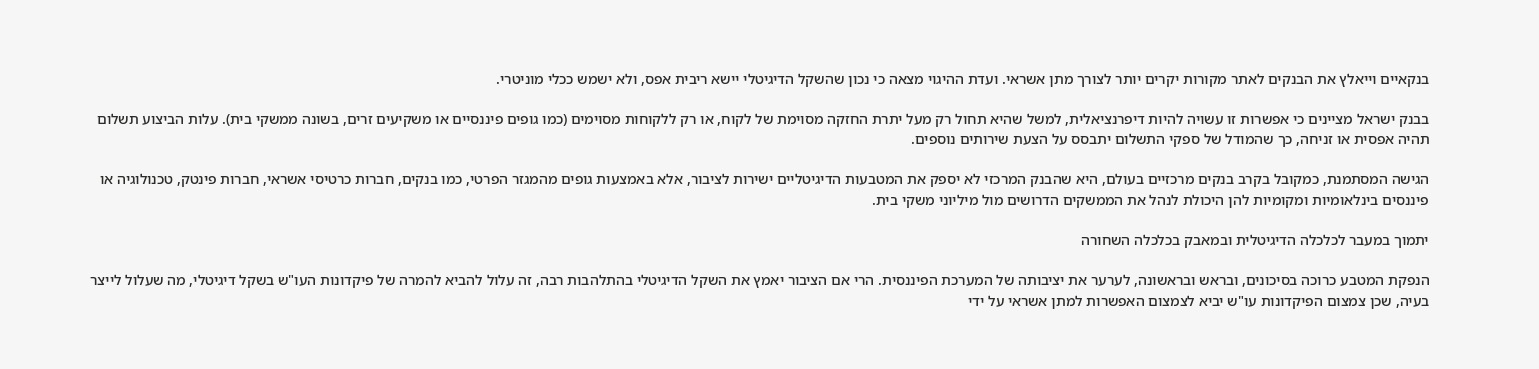בנקאיים וייאלץ את הבנקים לאתר מקורות יקרים יותר לצורך מתן אשראי. ועדת ההיגוי מצאה כי נכון שהשקל הדיגיטלי יישא ריבית אפס, ולא ישמש ככלי מוניטרי.

בבנק ישראל מציינים כי אפשרות זו עשויה להיות דיפרנציאלית, למשל שהיא תחול רק מעל יתרת החזקה מסוימת של לקוח, או רק ללקוחות מסוימים (כמו גופים פיננסיים או משקיעים זרים, בשונה ממשקי בית). עלות הביצוע תשלום תהיה אפסית או זניחה, כך שהמודל של ספקי התשלום יתבסס על הצעת שירותים נוספים.

הגישה המסתמנת, כמקובל בקרב בנקים מרכזיים בעולם, היא שהבנק המרכזי לא יספק את המטבעות הדיגיטליים ישירות לציבור, אלא באמצעות גופים מהמגזר הפרטי, כמו בנקים, חברות כרטיסי אשראי, חברות פינטק, טכנולוגיה או פיננסים בינלאומיות ומקומיות להן היכולת לנהל את הממשקים הדרושים מול מיליוני משקי בית.

יתמוך במעבר לכלכלה הדיגיטלית ובמאבק בכלכלה השחורה

הנפקת המטבע כרוכה בסיכונים, ובראש ובראשונה, לערער את יציבותה של המערכת הפיננסית. הרי אם הציבור יאמץ את השקל הדיגיטלי בהתלהבות רבה, זה עלול להביא להמרה של פיקדונות העו"ש בשקל דיגיטלי, מה שעלול לייצר בעיה, שכן צמצום הפיקדונות עו"ש יביא לצמצום האפשרות למתן אשראי על ידי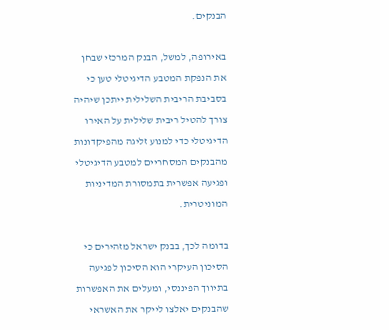הבנקים.

באירופה, למשל, הבנק המרכזי שבחן את הנפקת המטבע הדיגיטלי טען כי בסביבת הריבית השלילית ייתכן שיהיה צורך להטיל ריבית שלילית על האירו הדיגיטלי כדי למנוע זליגה מהפיקדונות מהבנקים המסחריים למטבע הדיגיטלי ופגיעה אפשרית בתמסורת המדיניות המוניטרית.

בדומה לכך, בבנק ישראל מזהירים כי הסיכון העיקרי הוא הסיכון לפגיעה בתיווך הפיננסי, ומעלים את האפשרות שהבנקים יאלצו לייקר את האשראי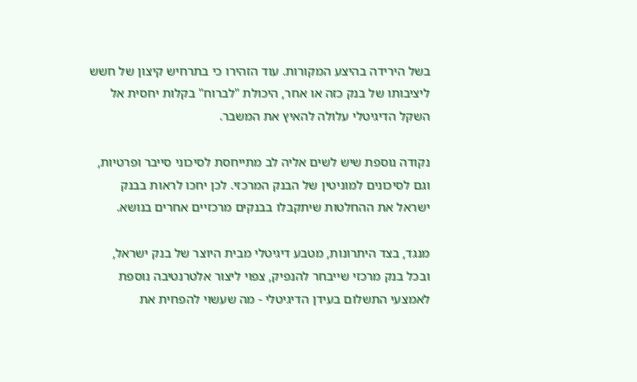בשל הירידה בהיצע המקורות. עוד הזהירו כי בתרחיש קיצון של חשש ליציבותו של בנק כזה או אחר, היכולת "לברוח" בקלות יחסית אל השקל הדיגיטלי עלולה להאיץ את המשבר.

נקודה נוספת שיש לשים אליה לב מתייחסת לסיכוני סייבר ופרטיות, וגם לסיכונים למוניטין של הבנק המרכזי. לכן יחכו לראות בבנק ישראל את ההחלטות שיתקבלו בבנקים מרכזיים אחרים בנושא.

מנגד, בצד היתרונות, מטבע דיגיטלי מבית היוצר של בנק ישראל, ובכל בנק מרכזי שייבחר להנפיק, צפוי ליצור אלטרנטיבה נוספת לאמצעי התשלום בעידן הדיגיטלי - מה שעשוי להפחית את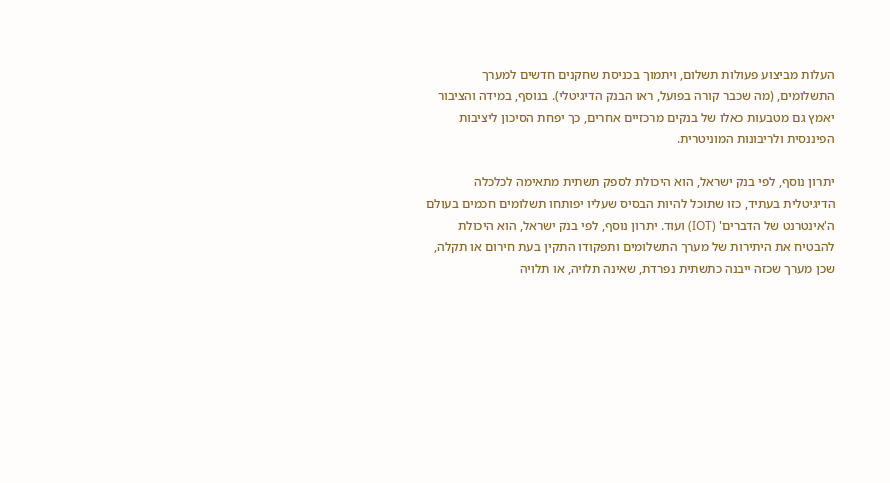העלות מביצוע פעולות תשלום, ויתמוך בכניסת שחקנים חדשים למערך התשלומים, (מה שכבר קורה בפועל, ראו הבנק הדיגיטלי). בנוסף, במידה והציבור יאמץ גם מטבעות כאלו של בנקים מרכזיים אחרים, כך יפחת הסיכון ליציבות הפיננסית ולריבונות המוניטרית.

יתרון נוסף, לפי בנק ישראל, הוא היכולת לספק תשתית מתאימה לכלכלה הדיגיטלית בעתיד, כזו שתוכל להיות הבסיס שעליו יפותחו תשלומים חכמים בעולם ה'אינטרנט של הדברים' (IOT) ועוד. יתרון נוסף, לפי בנק ישראל, הוא היכולת להבטיח את היתירות של מערך התשלומים ותפקודו התקין בעת חירום או תקלה, שכן מערך שכזה ייבנה כתשתית נפרדת, שאינה תלויה, או תלויה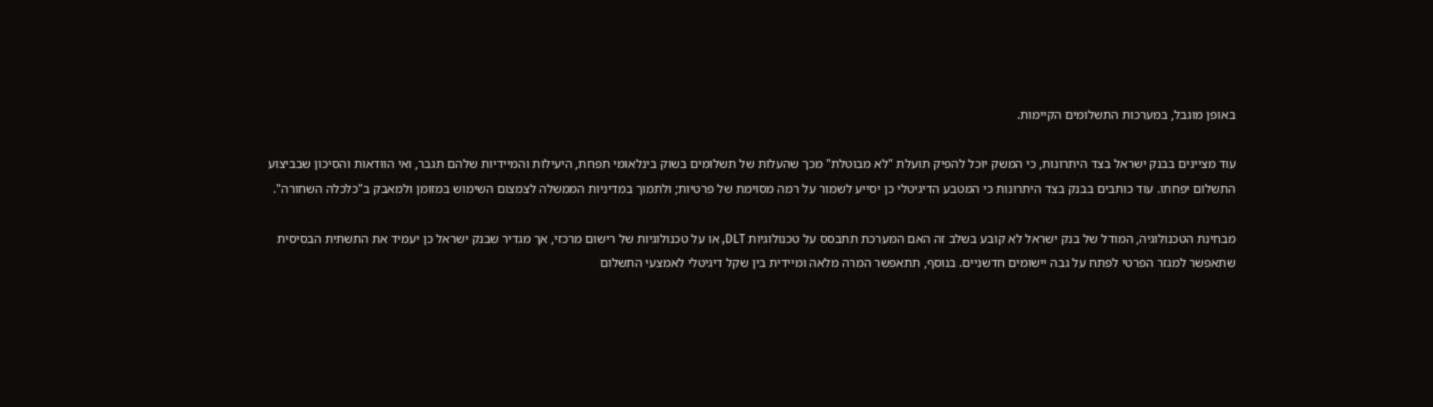באופן מוגבל, במערכות התשלומים הקיימות.

עוד מציינים בבנק ישראל בצד היתרונות, כי המשק יוכל להפיק תועלת "לא מבוטלת" מכך שהעלות של תשלומים בשוק בינלאומי תפחת, היעילות והמיידיות שלהם תגבר, ואי הוודאות והסיכון שבביצוע התשלום יפחתו. עוד כותבים בבנק בצד היתרונות כי המטבע הדיגיטלי כן יסייע לשמור על רמה מסוימת של פרטיות; ולתמוך במדיניות הממשלה לצמצום השימוש במזומן ולמאבק ב"כלכלה השחורה".

מבחינת הטכנולוגיה, המודל של בנק ישראל לא קובע בשלב זה האם המערכת תתבסס על טכנולוגיות DLT, או על טכנולוגיות של רישום מרכזי, אך מגדיר שבנק ישראל כן יעמיד את התשתית הבסיסית שתאפשר למגזר הפרטי לפתח על גבה יישומים חדשניים. בנוסף, תתאפשר המרה מלאה ומיידית בין שקל דיגיטלי לאמצעי התשלום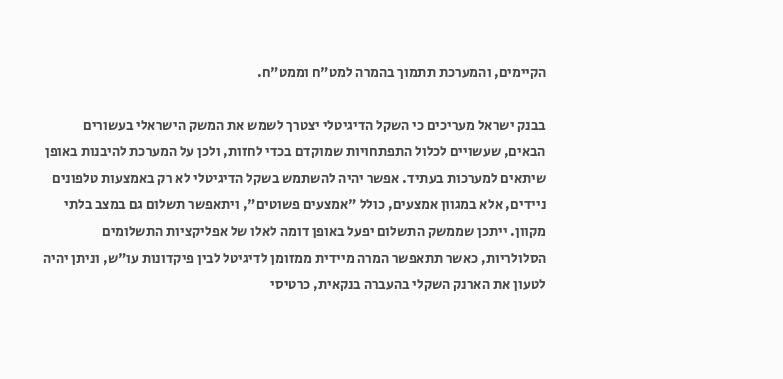הקיימים, והמערכת תתמוך בהמרה למט"ח וממט"ח.

בבנק ישראל מעריכים כי השקל הדיגיטלי יצטרך לשמש את המשק הישראלי בעשורים הבאים, שעשויים לכלול התפתחויות שמוקדם בכדי לחזות, ולכן על המערכת להיבנות באופן שיתאים למערכות בעתיד. אפשר יהיה להשתמש בשקל הדיגיטלי לא רק באמצעות טלפונים ניידים, אלא במגוון אמצעים, כולל "אמצעים פשוטים", ויתאפשר תשלום גם במצב בלתי מקוון. ייתכן שממשק התשלום יפעל באופן דומה לאלו של אפליקציות התשלומים הסלולריות, כאשר תתאפשר המרה מיידית ממזומן לדיגיטל לבין פיקדונות עו"ש, וניתן יהיה לטעון את הארנק השקלי בהעברה בנקאית, כרטיסי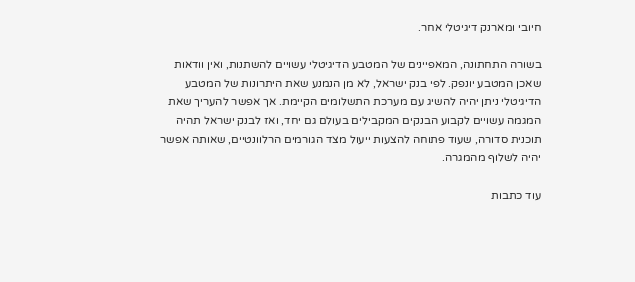חיובי ומארנק דיגיטלי אחר.

בשורה התחתונה, המאפיינים של המטבע הדיגיטלי עשויים להשתנות, ואין וודאות שאכן המטבע יונפק. לפי בנק ישראל, לא מן הנמנע שאת היתרונות של המטבע הדיגיטלי ניתן יהיה להשיג עם מערכת התשלומים הקיימת. אך אפשר להעריך שאת המגמה עשויים לקבוע הבנקים המקבילים בעולם גם יחד, ואז לבנק ישראל תהיה תוכנית סדורה, שעוד פתוחה להצעות ייעול מצד הגורמים הרלוונטיים, שאותה אפשר יהיה לשלוף מהמגרה.

עוד כתבות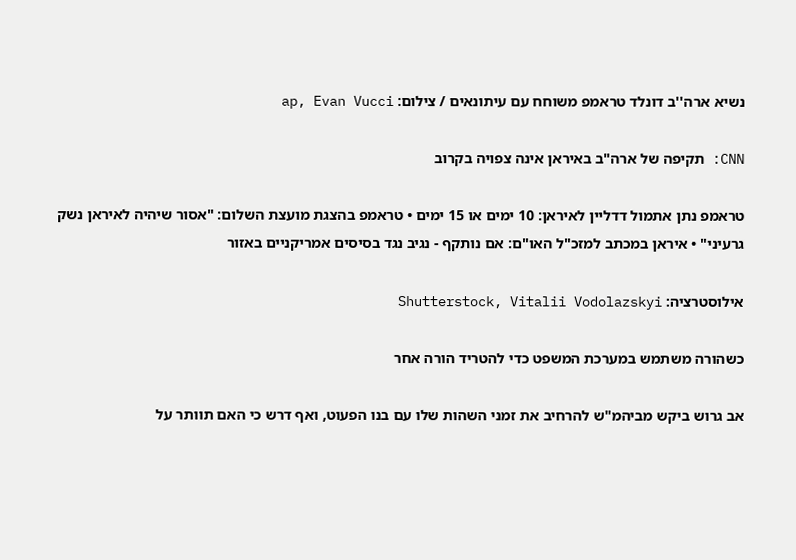נשיא ארה''ב דונלד טראמפ משוחח עם עיתונאים / צילום: ap, Evan Vucci

CNN: תקיפה של ארה"ב באיראן אינה צפויה בקרוב

טראמפ נתן אתמול דדליין לאיראן: 10 ימים או 15 ימים • טראמפ בהצגת מועצת השלום: "אסור שיהיה לאיראן נשק גרעיני" • איראן במכתב למזכ"ל האו"ם: אם נותקף - נגיב נגד בסיסים אמריקניים באזור

אילוסטרציה: Shutterstock, Vitalii Vodolazskyi

כשהורה משתמש במערכת המשפט כדי להטריד הורה אחר

אב גרוש ביקש מביהמ"ש להרחיב את זמני השהות שלו עם בנו הפעוט, ואף דרש כי האם תוותר על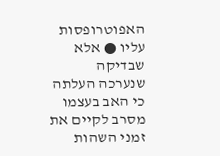האפוטרופסות עליו ● אלא שבדיקה שנערכה העלתה כי האב בעצמו מסרב לקיים את זמני השהות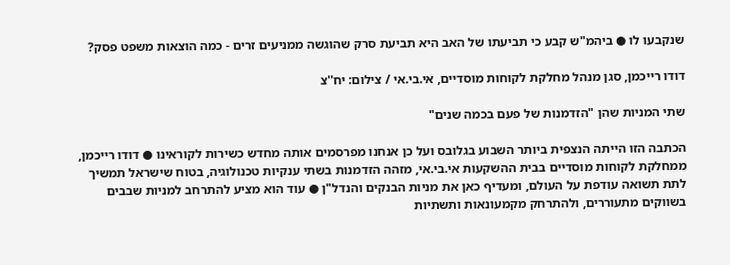שנקבעו לו ● ביהמ"ש קבע כי תביעתו של האב היא תביעת סרק שהוגשה ממניעים זרים - כמה הוצאות משפט פסק?

דודו רייכמן, סגן מנהל מחלקת לקוחות מוסדיים, אי.בי.אי / צילום: יח''צ

שתי המניות שהן "הזדמנות של פעם בכמה שנים"

הכתבה הזו הייתה הנצפית ביותר השבוע בגלובס ועל כן אנחנו מפרסמים אותה מחדש כשירות לקוראינו ● דודו רייכמן, ממחלקת לקוחות מוסדיים בבית ההשקעות אי.בי.אי, מזהה הזדמנות בשתי ענקיות טכנולוגיה, בטוח שישראל תמשיך לתת תשואה עודפת על העולם, ומעדיף כאן את מניות הבנקים והנדל"ן ● עוד הוא מציע להתרחב למניות שבבים בשווקים מתעוררים, ולהתרחק מקמעונאות ותשתיות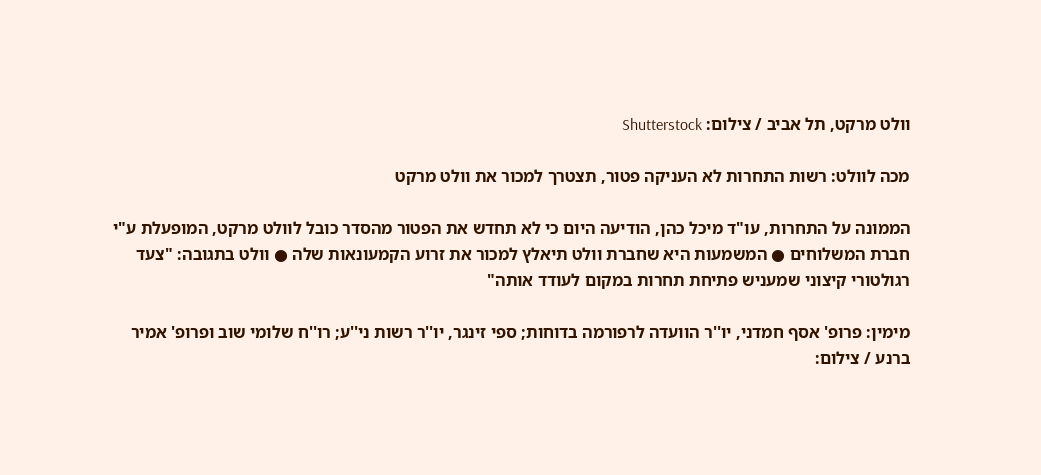וולט מרקט, תל אביב / צילום: Shutterstock

מכה לוולט: רשות התחרות לא העניקה פטור, תצטרך למכור את וולט מרקט

הממונה על התחרות, עו"ד מיכל כהן, הודיעה היום כי לא תחדש את הפטור מהסדר כובל לוולט מרקט, המופעלת ע"י חברת המשלוחים ● המשמעות היא שחברת וולט תיאלץ למכור את זרוע הקמעונאות שלה ● וולט בתגובה: "צעד רגולטורי קיצוני שמעניש פתיחת תחרות במקום לעודד אותה"

מימין: פרופ' אסף חמדני, יו''ר הוועדה לרפורמה בדוחות; ספי זינגר, יו''ר רשות ני''ע; רו''ח שלומי שוב ופרופ' אמיר ברנע / צילום: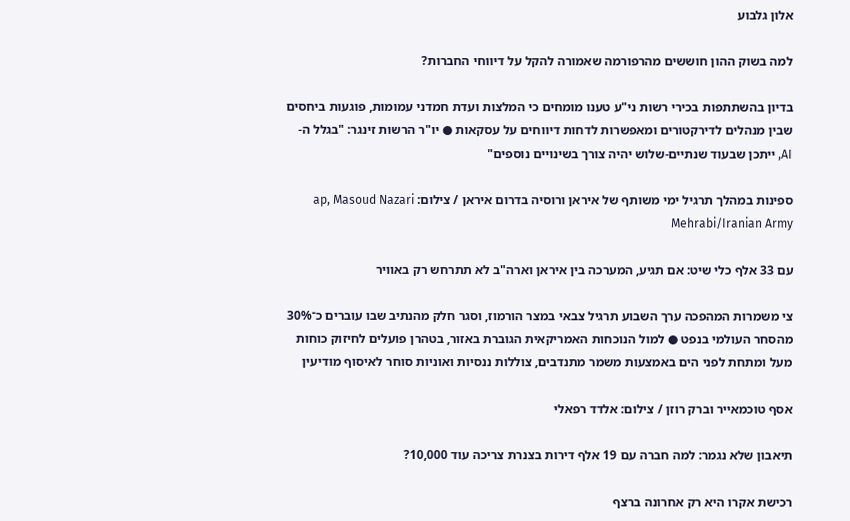אלון גלבוע

למה בשוק ההון חוששים מהרפורמה שאמורה להקל על דיווחי החברות?

בדיון בהשתתפות בכירי רשות ני"ע טענו מומחים כי המלצות ועדת חמדני עמומות, פוגעות ביחסים שבין מנהלים לדירקטורים ומאפשרות לדחות דיווחים על עסקאות ● יו"ר הרשות זינגר: "בגלל ה-AI, ייתכן שבעוד שנתיים-שלוש יהיה צורך בשינויים נוספים"

ספינות במהלך תרגיל ימי משותף של איראן ורוסיה בדרום איראן / צילום: ap, Masoud Nazari Mehrabi/Iranian Army

עם 33 אלף כלי שיט: אם תגיע, המערכה בין איראן וארה"ב לא תתרחש רק באוויר

צי משמרות המהפכה ערך השבוע תרגיל צבאי במצר הורמוז, וסגר חלק מהנתיב שבו עוברים כ־30% מהסחר העולמי בנפט ● למול הנוכחות האמריקאית הגוברת באזור, בטהרן פועלים לחיזוק כוחות מעל ומתחת לפני הים באמצעות משמר מתנדבים, צוללות ננסיות ואוניות סוחר לאיסוף מודיעין

אסף טוכמאייר וברק רוזן / צילום: אלדד רפאלי

תיאבון שלא נגמר: למה חברה עם 19 אלף דירות בצנרת צריכה עוד 10,000?

רכישת אקרו היא רק אחרונה ברצף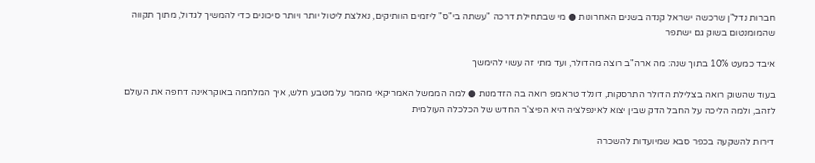חברות נדל"ן שרכשה ישראל קנדה בשנים האחרונות ● מי שבתחילת דרכה "עשתה בי"ס" ליזמים הוותיקים, נאלצת ליטול יותר ויותר סיכונים כדי להמשיך לגדול, מתוך תקווה שהמומנטום בשוק גם ישתפר

איבד כמעט 10% בתוך שנה: מה ארה"ב רוצה מהדולר, ועד מתי זה עשוי להימשך

בעוד שהשוק רואה בצלילת הדולר התרסקות, דונלד טראמפ רואה בה הזדמנות ● למה הממשל האמריקאי מהמר על מטבע חלש, איך המלחמה באוקראינה דחפה את העולם לזהב, ולמה הליכה על החבל הדק שבין יצוא לאינפלציה היא הפיצ'ר החדש של הכלכלה העולמית

דירות להשקעה בכפר סבא שמיועדות להשכרה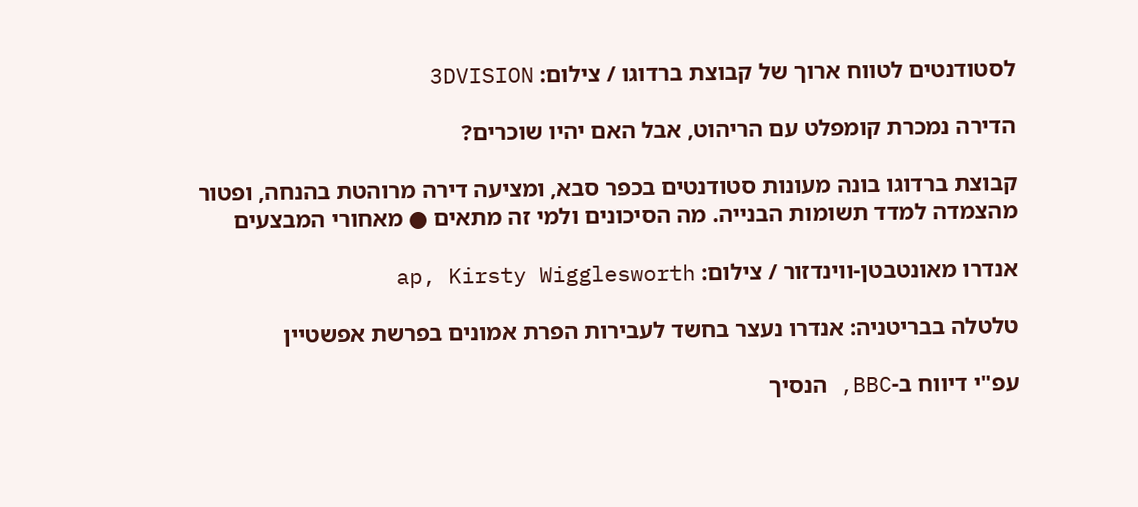לסטודנטים לטווח ארוך של קבוצת ברדוגו / צילום: 3DVISION

הדירה נמכרת קומפלט עם הריהוט, אבל האם יהיו שוכרים?

קבוצת ברדוגו בונה מעונות סטודנטים בכפר סבא, ומציעה דירה מרוהטת בהנחה, ופטור מהצמדה למדד תשומות הבנייה. מה הסיכונים ולמי זה מתאים ● מאחורי המבצעים

אנדרו מאונטבטן-ווינדזור / צילום: ap, Kirsty Wigglesworth

טלטלה בבריטניה: אנדרו נעצר בחשד לעבירות הפרת אמונים בפרשת אפשטיין

עפ"י דיווח ב-BBC, הנסיך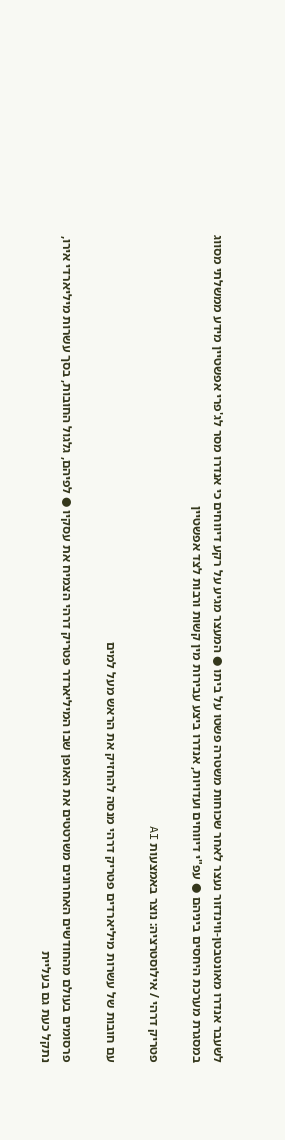לשעבר אנדרו מאונטבטן-ווינדזור נעצר לאחר שכוחות משטרה פשטו על ביתו ● המעצר מגיע על רקע דיווחים כי אנדרו מסר לג'פרי אפשטיין מידע ממשלתי מסווג במסגרת מערכת היחסים ביניהם ● עפ"י דיווחים ועדויות, אנדרו ביצע עבירות מין קשות ורבות לצד אפשטיין

פטריק דרהי / אילוסטרציה: נוצר באמצעות AI

עם חובות של עשרות מיליארדים פטריק דרהי מנסה להחזיק את הראש מעל למים

פרסומים בעולם מהחודשים האחרונים משרטטים את האופן שבו המיליארדר פטריק דרהי הצמיח את עסקיו ● לפיהם, גלגול החובות, בסך עשרות מיליארדי אירו, נתקל כעת גם בעליית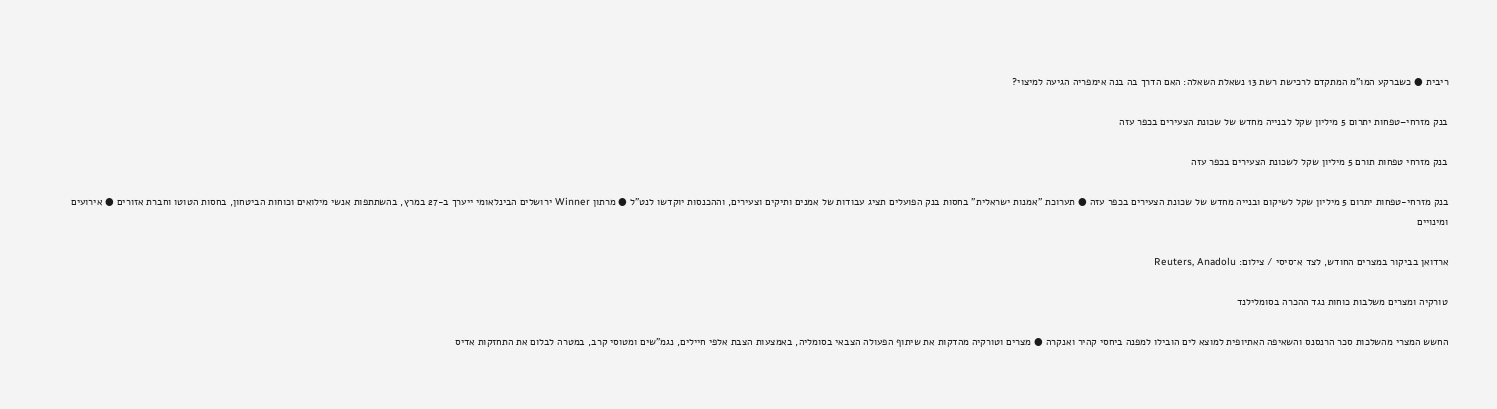ריבית ● כשברקע המו"מ המתקדם לרכישת רשת 13 נשאלת השאלה: האם הדרך בה בנה אימפריה הגיעה למיצוי?

בנק מזרחי–טפחות יתרום 5 מיליון שקל לבנייה מחדש של שכונת הצעירים בכפר עזה

בנק מזרחי טפחות תורם 5 מיליון שקל לשכונת הצעירים בכפר עזה

בנק מזרחי-טפחות יתרום 5 מיליון שקל לשיקום ובנייה מחדש של שכונת הצעירים בכפר עזה ● תערוכת "אמנות ישראלית" בחסות בנק הפועלים תציג עבודות של אמנים ותיקים וצעירים, וההכנסות יוקדשו לנט"ל ● מרתון Winner ירושלים הבינלאומי ייערך ב-27 במרץ, בהשתתפות אנשי מילואים וכוחות הביטחון, בחסות הטוטו וחברת אזורים ● אירועים ומינויים

ארדואן בביקור במצרים החודש, לצד א־סיסי / צילום: Reuters, Anadolu

טורקיה ומצרים משלבות כוחות נגד ההכרה בסומלילנד

החשש המצרי מהשלכות סכר הרנסנס והשאיפה האתיופית למוצא לים הובילו למפנה ביחסי קהיר ואנקרה ● מצרים וטורקיה מהדקות את שיתוף הפעולה הצבאי בסומליה, באמצעות הצבת אלפי חיילים, נגמ"שים ומטוסי קרב, במטרה לבלום את התחזקות אדיס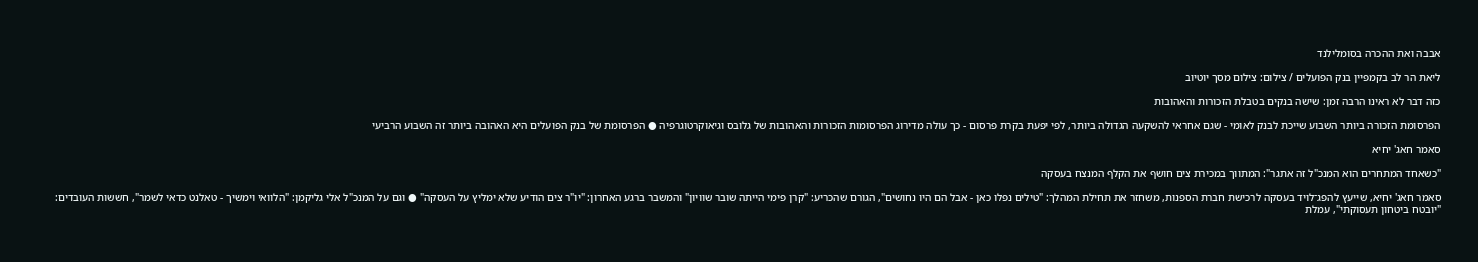אבבה ואת ההכרה בסומלילנד

ליאת הר לב בקמפיין בנק הפועלים / צילום: צילום מסך יוטיוב

כזה דבר לא ראינו הרבה זמן: שישה בנקים בטבלת הזכורות והאהובות

הפרסומת הזכורה ביותר השבוע שייכת לבנק לאומי - שגם אחראי להשקעה הגדולה ביותר, לפי יפעת בקרת פרסום - כך עולה מדירוג הפרסומות הזכורות והאהובות של גלובס וגיאוקרטוגרפיה ● הפרסומת של בנק הפועלים היא האהובה ביותר זה השבוע הרביעי

סאמר חאג' יחיא

"כשאחד המתחרים הוא המנכ"ל זה אתגר": המתווך במכירת צים חושף את הקלף המנצח בעסקה

סאמר חאג' יחיא, שייעץ להפג־לויד בעסקה לרכישת חברת הספנות, משחזר את תחילת המהלך: "טילים נפלו כאן - אבל הם היו נחושים", הגורם שהכריע: "קרן פימי הייתה שובר שוויון" והמשבר ברגע האחרון: "יו"ר צים הודיע שלא ימליץ על העסקה" ● וגם על המנכ"ל אלי גליקמן: "הלוואי וימשיך - טאלנט כדאי לשמר", חששות העובדים: "יובטח ביטחון תעסוקתי", עמלת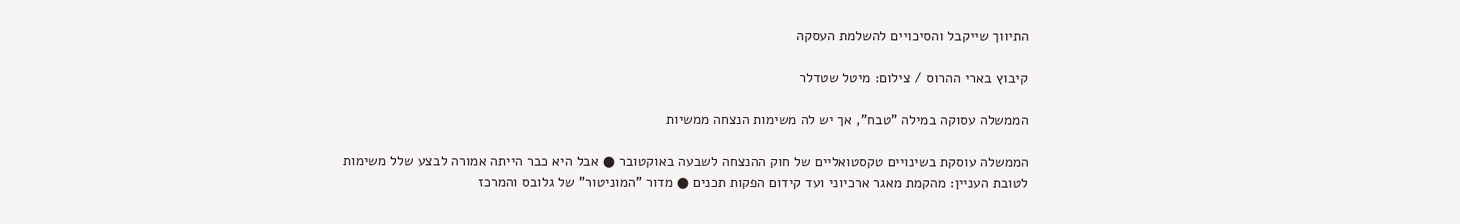התיווך שייקבל והסיכויים להשלמת העסקה

קיבוץ בארי ההרוס / צילום: מיטל שטדלר

הממשלה עסוקה במילה "טבח", אך יש לה משימות הנצחה ממשיות

הממשלה עוסקת בשינויים טקסטואליים של חוק ההנצחה לשבעה באוקטובר ● אבל היא כבר הייתה אמורה לבצע שלל משימות לטובת העניין: מהקמת מאגר ארכיוני ועד קידום הפקות תכנים ● מדור "המוניטור" של גלובס והמרכז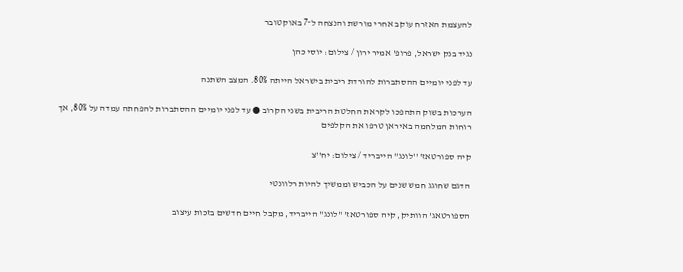להעצמת האזרח עוקב אחרי מורשת והנצחה ל־7 באוקטובר

נגיד בנק ישראל, פרופ' אמיר ירון / צילום: יוסי כהן

עד לפני יומיים ההסתברות להורדת ריבית בישראל הייתה 80%. המצב השתנה

הערכות בשוק התהפכו לקראת החלטת הריבית בשני הקרוב ● עד לפני יומיים ההסתברות להפחתה עמדה על 80%, אך רוחות המלחמה באיראן טרפו את הקלפים

קיה ספורטאז' ''לונג'' הייבריד / צילום: יח''צ

הדגם שחוגג חמש שנים על הכביש וממשיך להיות רלוונטי

הספורטאג' הוותיק, קיה ספורטאז' "לונג" הייבריד, מקבל חיים חדשים בזכות עיצוב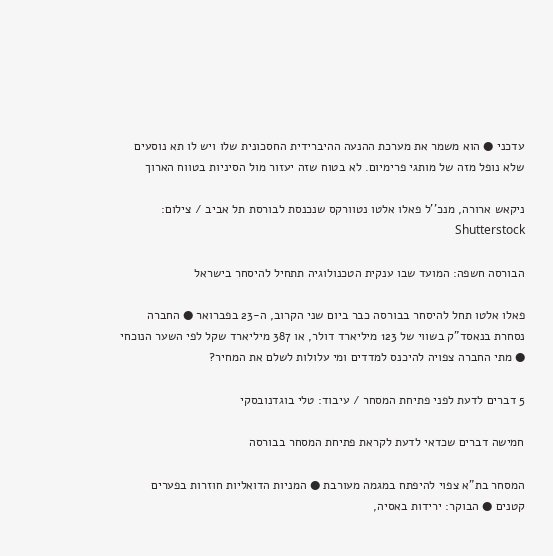עדכני ● הוא משמר את מערכת ההנעה ההיברידית החסכונית שלו ויש לו תא נוסעים שלא נופל מזה של מותגי פרימיום. לא בטוח שזה יעזור מול הסיניות בטווח הארוך

ניקאש ארורה, מנכ''ל פאלו אלטו נטוורקס שנכנסת לבורסת תל אביב / צילום: Shutterstock

הבורסה חשפה: המועד שבו ענקית הטכנולוגיה תתחיל להיסחר בישראל

פאלו אלטו תחל להיסחר בבורסה כבר ביום שני הקרוב, ה-23 בפברואר ● החברה נסחרת בנאסד"ק בשווי של 123 מיליארד דולר, או 387 מיליארד שקל לפי השער הנוכחי ● מתי החברה צפויה להיכנס למדדים ומי עלולות לשלם את המחיר?

5 דברים לדעת לפני פתיחת המסחר / עיבוד: טלי בוגדנובסקי

חמישה דברים שכדאי לדעת לקראת פתיחת המסחר בבורסה

המסחר בת"א צפוי להיפתח במגמה מעורבת ● המניות הדואליות חוזרות בפערים קטנים ● הבוקר: ירידות באסיה,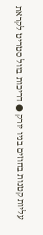עליות קטנות בחוזים בניו יורק ● דריכות בוול סטריט לקראת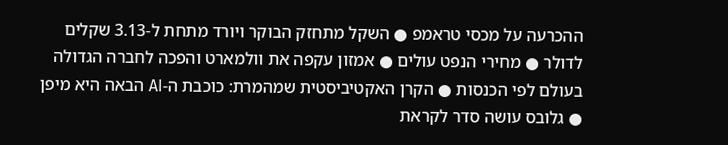ההכרעה על מכסי טראמפ ● השקל מתחזק הבוקר ויורד מתחת ל-3.13 שקלים לדולר ● מחירי הנפט עולים ● אמזון עקפה את וולמארט והפכה לחברה הגדולה בעולם לפי הכנסות ● הקרן האקטיביסטית שמהמרת: כוכבת ה-AI הבאה היא מיפן ● גלובס עושה סדר לקראת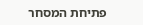פתיחת המסחר